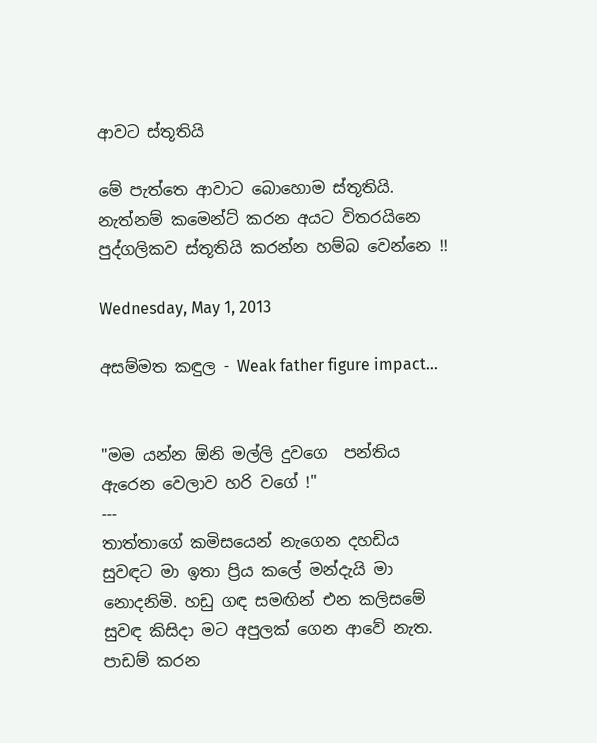ආවට ස්තූතියි

මේ පැත්තෙ ආවාට බොහොම ස්තූතියි. නැත්නම් කමෙන්ට් කරන අයට විතරයිනෙ පුද්ගලිකව ස්තූතියි කරන්න හම්බ වෙන්නෙ !!

Wednesday, May 1, 2013

අසම්මත කඳුල - Weak father figure impact...


"මම යන්න ඕනි මල්ලි දුවගෙ  පන්තිය ඇරෙන වෙලාව හරි වගේ !"
---
තාත්තාගේ කමිසයෙන් නැගෙන දහඩිය සුවඳට මා ඉතා ප්‍රිය කලේ මන්දැයි මා නොදනිමි. හඩු ගඳ සමඟින් එන කලිසමේ සුවඳ කිසිදා මට අපුලක් ගෙන ආවේ නැත. පාඩම් කරන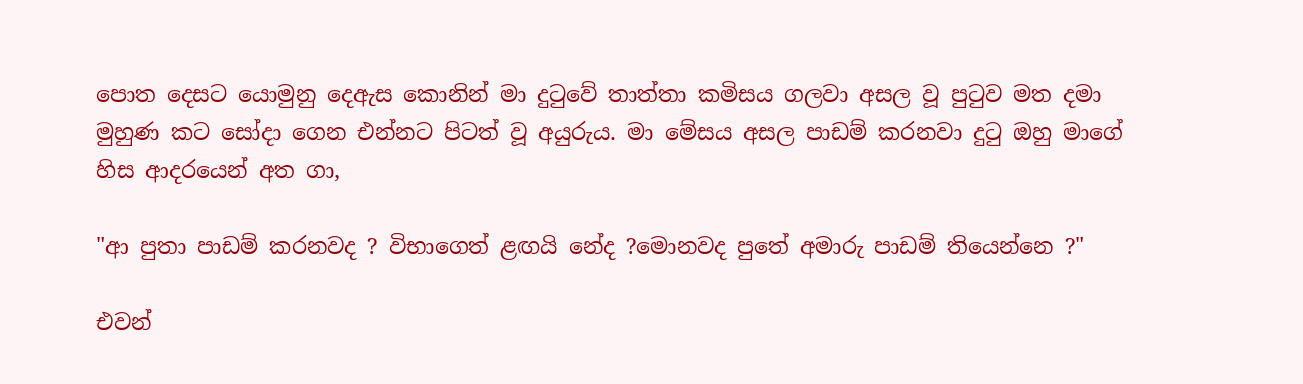පොත දෙසට යොමුනු දෙඇස කොනින් මා දුටුවේ තාත්තා කමිසය ගලවා අසල වූ පුටුව මත දමා මුහුණ කට සෝදා ගෙන එන්නට පිටත් වූ අයුරුය. මා මේසය අසල පාඩම් කරනවා දුටු ඔහු මාගේ හිස ආදරයෙන් අත ගා,

"ආ පුතා පාඩම් කරනවද ? විභාගෙත් ළඟයි නේද ?මොනවද පුතේ අමාරු පාඩම් තියෙන්නෙ ?"

එවන්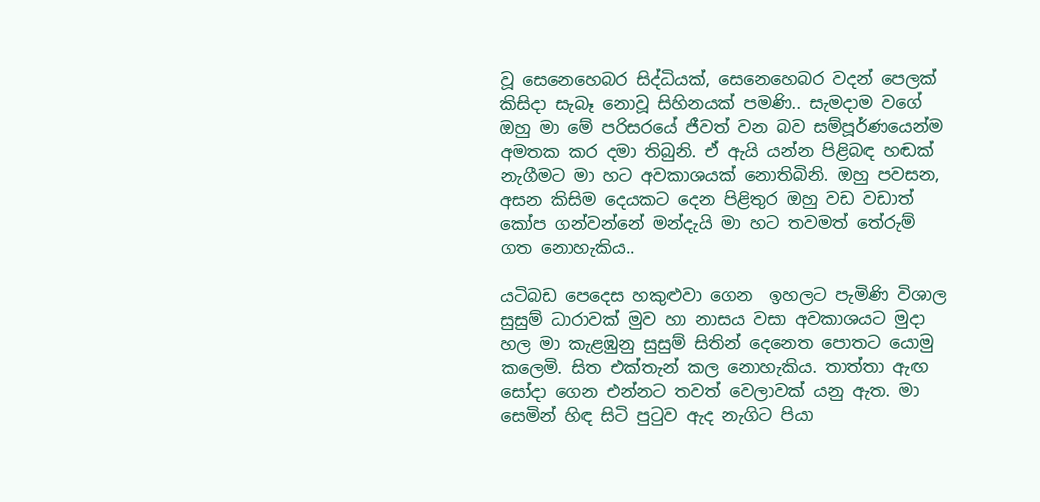වූ සෙනෙහෙබර සිද්ධියක්, සෙනෙහෙබර වදන් පෙලක්  කිසිදා සැබෑ නොවූ සිහිනයක් පමණි.. සැමදාම වගේ ඔහු මා මේ පරිසරයේ ජීවත් වන බව සම්පූර්ණයෙන්ම  අමතක කර දමා තිබුනි. ඒ ඇයි යන්න පිළිබඳ හඬක් නැගීමට මා හට අවකාශයක් නොතිබිනි. ඔහු පවසන, අසන කිසිම දෙයකට දෙන පිළිතුර ඔහු වඩ වඩාත් කෝප ගන්වන්නේ මන්දැයි මා හට තවමත් තේරුම් ගත නොහැකිය..

යටිබඩ පෙදෙස හකුළුවා ගෙන  ඉහලට පැමිණි විශාල සුසුම් ධාරාවක් මුව හා නාසය වසා අවකාශයට මුදා හල මා කැළඹුනු සුසුම් සිතින් දෙනෙත පොතට යොමු කලෙමි. සිත එක්තැන් කල නොහැකිය. තාත්තා ඇඟ සෝදා ගෙන එන්නට තවත් වෙලාවක් යනු ඇත. මා සෙමින් හිඳ සිටි පුටුව ඇද නැගිට පියා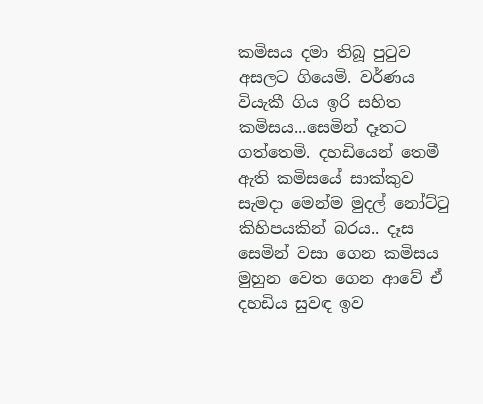කමිසය දමා තිබූ පුටුව අසලට ගියෙමි. වර්ණය වියැකී ගිය ඉරි සහිත කමිසය...සෙමින් දෑතට ගත්තෙමි. දහඩියෙන් තෙමී ඇති කමිසයේ සාක්කුව සැමදා මෙන්ම මුදල් නෝට්ටු කිහිපයකින් බරය.. දෑස සෙමින් වසා ගෙන කමිසය මුහුන වෙත ගෙන ආවේ ඒ දහඩිය සුවඳ ඉව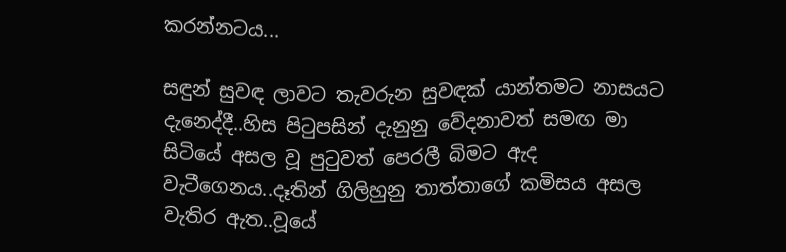කරන්නටය...

සඳුන් සුවඳ ලාවට තැවරුන සුවඳක් යාන්තමට නාසයට දැනෙද්දී..හිස පිටුපසින් දැනුනු වේදනාවත් සමඟ මා සිටියේ අසල වූ පුටුවත් පෙරලී බිමට ඇද වැටීගෙනය..දෑතින් ගිලිහුනු තාත්තාගේ කමිසය අසල වැතිර ඇත..වූයේ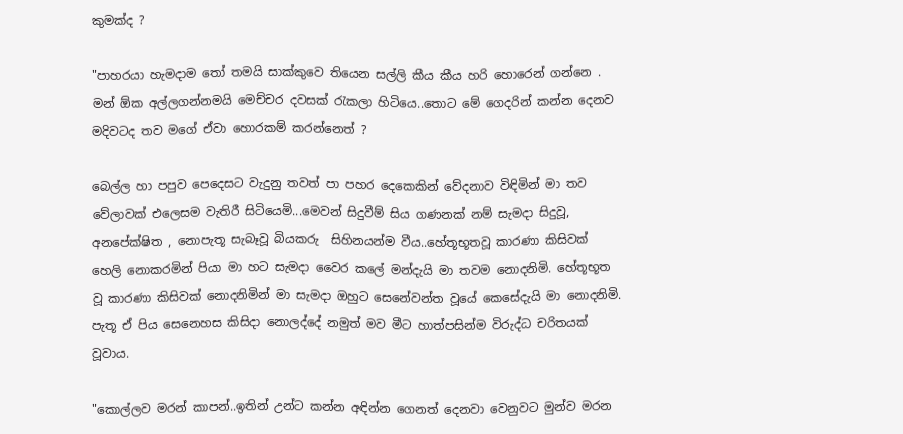කුමක්ද ?

"පාහරයා හැමදාම තෝ තමයි සාක්කුවෙ තියෙන සල්ලි කීය කීය හරි හොරෙන් ගන්නෙ . මන් ඕක අල්ලගන්නමයි මෙච්චර දවසක් රැකලා හිටියෙ..තොට මේ ගෙදරින් කන්න දෙනව මදිවටද තව මගේ ඒවා හොරකම් කරන්නෙත් ?

බෙල්ල හා පපුව පෙදෙසට වැදුනු තවත් පා පහර දෙකෙකින් වේදනාව විඳිමින් මා තව වේලාවක් එලෙසම වැතිරී සිටියෙමි...මෙවන් සිදුවීම් සිය ගණනක් නම් සැමදා සිදුවූ, අනපේක්ෂිත , නොපැතූ සැබෑවූ බියකරු  සිහිනයන්ම වීය..හේතූභූතවූ කාරණා කිසිවක් හෙලි නොකරමින් පියා මා හට සැමදා වෛර කලේ මන්දැයි මා තවම නොදනිමි. හේතූභූත වූ කාරණා කිසිවක් නොදනිමින් මා සැමදා ඔහුට සෙනේවන්ත වූයේ කෙසේදැයි මා නොදනිමි. පැතූ ඒ පිය සෙනෙහස කිසිදා නොලද්දේ නමුත් මව මීට හාත්පසින්ම විරුද්ධ චරිතයක් වූවාය.

"කොල්ලව මරන් කාපන්..ඉතින් උන්ට කන්න අඳින්න ගෙනත් දෙනවා වෙනුවට මුන්ව මරන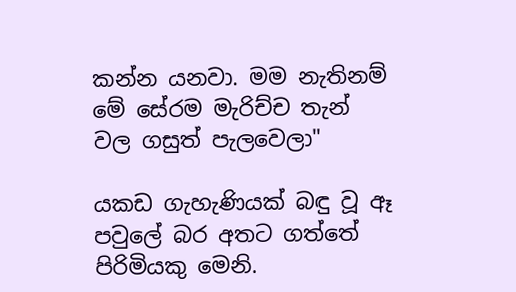කන්න යනවා. මම නැතිනම් මේ සේරම මැරිච්ච තැන් වල ගසුත් පැලවෙලා"

යකඩ ගැහැණියක් බඳු වූ ඈ පවුලේ බර අතට ගත්තේ පිරිමියකු මෙනි.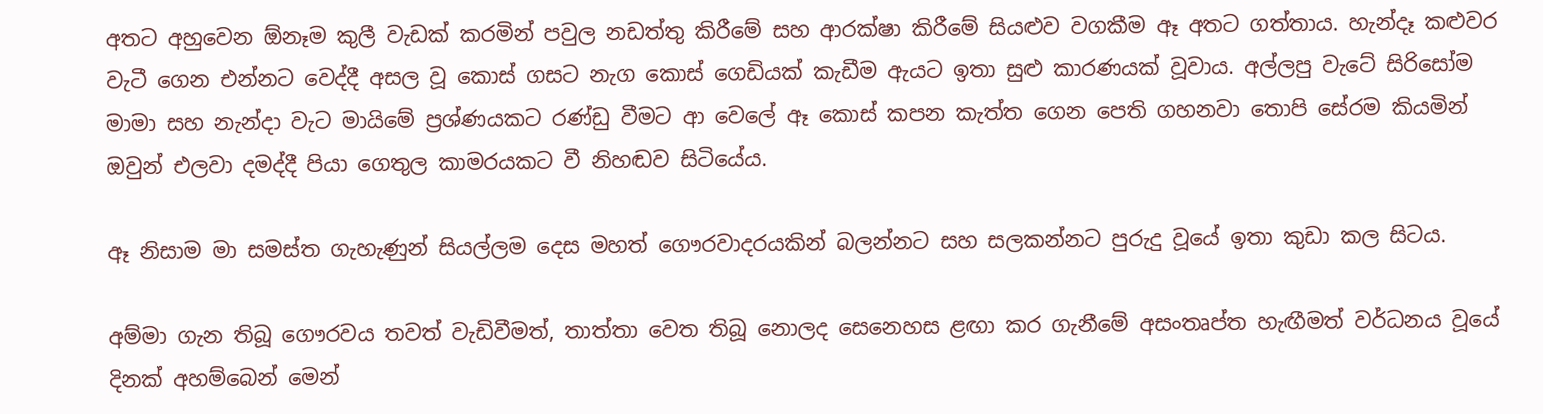අතට අහුවෙන ඕනෑම කුලී වැඩක් කරමින් පවුල නඩත්තු කිරීමේ සහ ආරක්ෂා කිරීමේ සියළුව වගකීම ඈ අතට ගත්තාය. හැන්දෑ කළුවර වැටී ගෙන එන්නට වෙද්දී අසල වූ කොස් ගසට නැග කොස් ගෙඩියක් කැඩීම ඇයට ඉතා සුළු කාරණයක් වූවාය. අල්ලපු වැටේ සිරිසෝම මාමා සහ නැන්දා වැට මායිමේ ප්‍රශ්ණයකට රණ්ඩු වීමට ආ වෙලේ ඈ කොස් කපන කැත්ත ගෙන පෙති ගහනවා තොපි සේරම කියමින් ඔවුන් එලවා දමද්දී පියා ගෙතුල කාමරයකට වී නිහඬව සිටියේය.

ඈ නිසාම මා සමස්ත ගැහැණුන් සියල්ලම දෙස මහත් ගෞරවාදරයකින් බලන්නට සහ සලකන්නට පුරුදු වූයේ ඉතා කුඩා කල සිටය.

අම්මා ගැන තිබූ ගෞරවය තවත් වැඩිවීමත්, තාත්තා වෙත තිබූ නොලද සෙනෙහස ළඟා කර ගැනීමේ අසංතෘප්ත හැඟීමත් වර්ධනය වූයේ දිනක් අහම්බෙන් මෙන්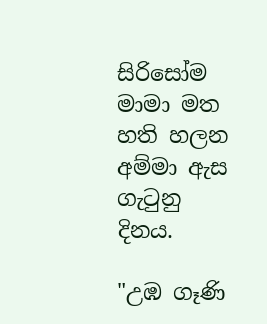සිරිසෝම මාමා මත හති හලන අම්මා ඇස ගැටුනු දිනය.

"උඹ ගෑණි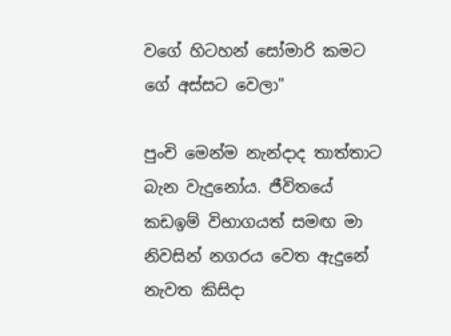වගේ හිටහන් සෝමාරි කමට ගේ අස්සට වෙලා"

පුංචි මෙන්ම නැන්දාද තාත්තාට බැන වැදුනෝය. ජීවිතයේ කඩඉම් විභාගයත් සමඟ මා නිවසින් නගරය වෙත ඇදුනේ නැවත කිසිදා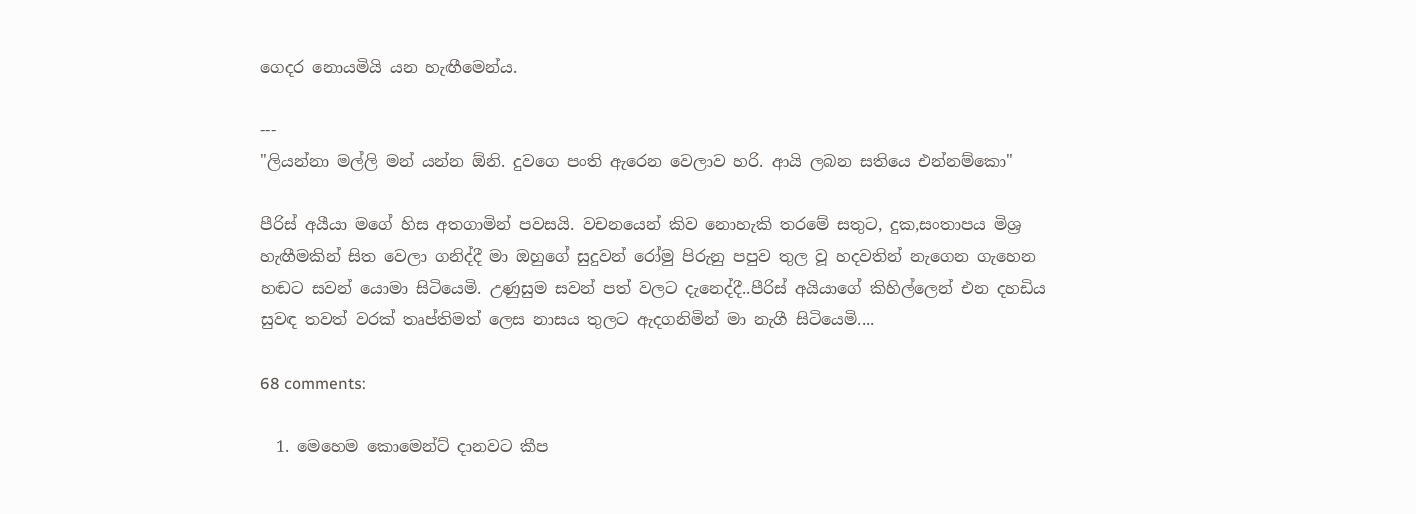ගෙදර නොයමියි යන හැඟීමෙන්ය.

---
"ලියන්නා මල්ලි මන් යන්න ඕනි. දුවගෙ පංති ඇරෙන වෙලාව හරි. ආයි ලබන සතියෙ එන්නම්කො"

පීරිස් අයීයා මගේ හිස අතගාමින් පවසයි. වචනයෙන් කිව නොහැකි තරමේ සතුට, දුක,සංතාපය මිශ්‍ර හැඟීමකින් සිත වෙලා ගනිද්දී මා ඔහුගේ සුදුවන් රෝමු පිරුනු පපුව තුල වූ හදවතින් නැගෙන ගැහෙන හඬට සවන් යොමා සිටියෙමි. උණුසුම සවන් පත් වලට දැනෙද්දී..පීරිස් අයියාගේ කිහිල්ලෙන් එන දහඩිය සුවඳ තවත් වරක් තෘප්තිමත් ලෙස නාසය තුලට ඇදගනිමින් මා නැගී සිටියෙමි....

68 comments:

  1. මෙහෙම කොමෙන්ට් දානවට කීප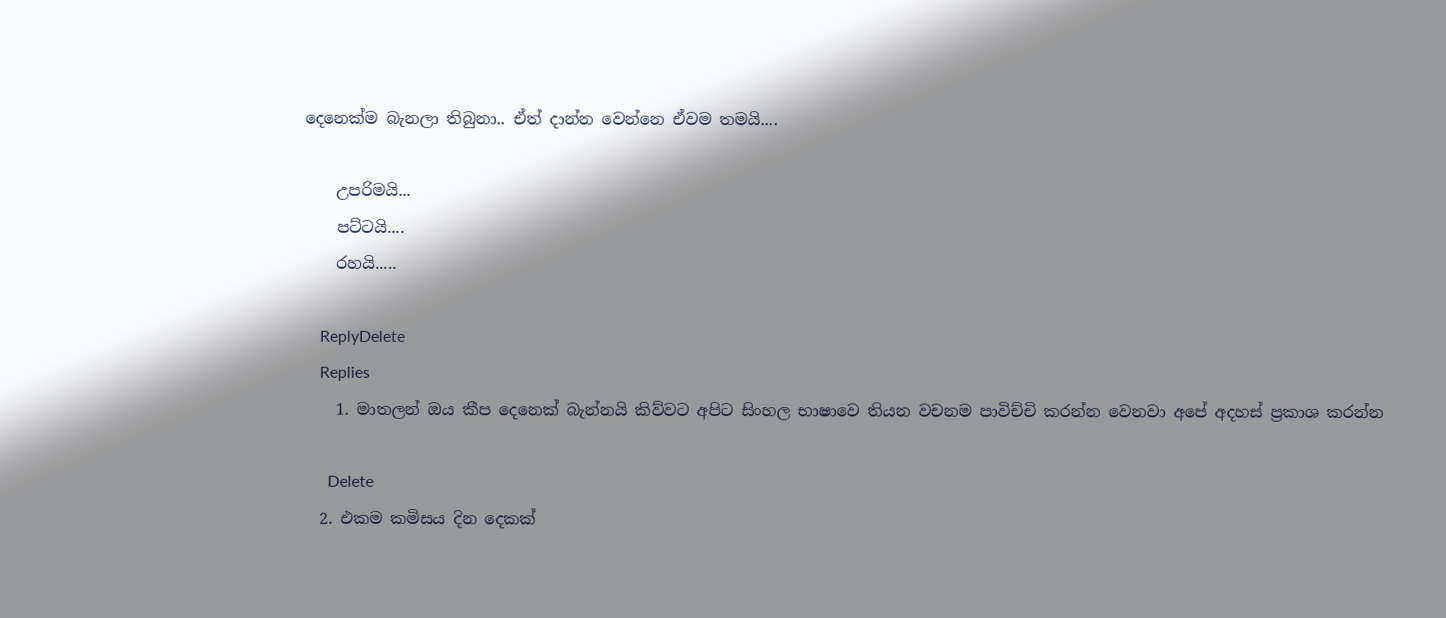දෙනෙක්ම බැනලා තිබුනා.. ඒත් දාන්න වෙන්නෙ ඒවම තමයි....

    උපරිමයි...
    පට්ටයි....
    රහයි.....

    ReplyDelete
    Replies
    1. මාතලන් ඔය කීප දෙනෙක් බැන්නයි කිව්වට අපිට සිංහල භාෂාවෙ තියන වචනම පාවිච්චි කරන්න වෙනවා අපේ අදහස් ප්‍රකාශ කරන්න

      Delete
  2. එකම කමිසය දින දෙකක්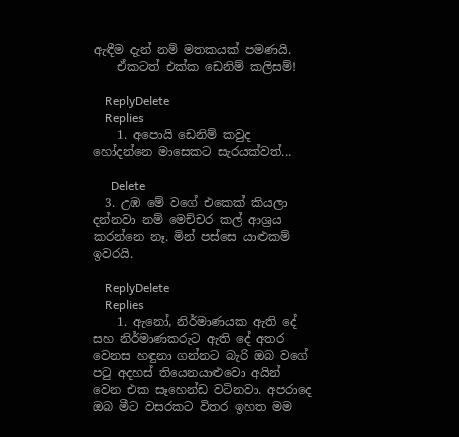ඇඳීම දැන් නම් මතකයක් පමණයි.
    ඒකටත් එක්ක ඩෙනිම් කලිසම්!

    ReplyDelete
    Replies
    1. අපොයි ඩෙනිම් කවුද හෝදන්නෙ මාසෙකට සැරයක්වත්...

      Delete
  3. උඹ මේ වගේ එකෙක් කියලා දන්නවා නම් මෙච්චර කල් ආශ්‍රය කරන්නෙ නෑ. මින් පස්සෙ යාළුකම් ඉවරයි.

    ReplyDelete
    Replies
    1. ඇනෝ, නිර්මාණයක ඇති දේ සහ නිර්මාණකරුට ඇති දේ අතර වෙනස හඳුනා ගන්නට බැරි ඔබ වගේ පටු අදහස් තියෙනයාළුවො අයින් වෙන එක සෑහෙන්ඩ වටිනවා. අපරාදෙ ඔබ මීට වසරකට විතර ඉහත මම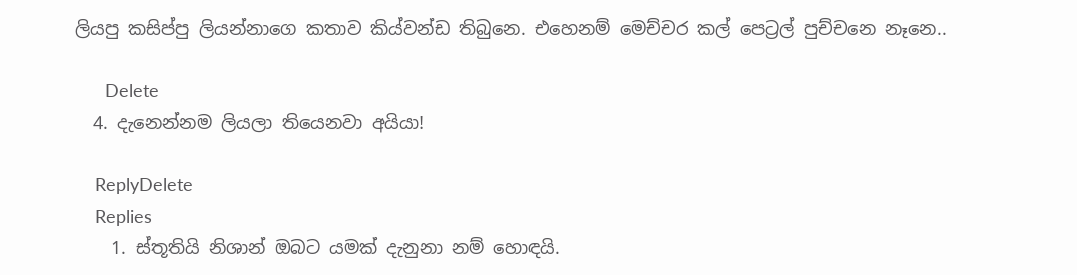ලියපු කසිප්පු ලියන්නාගෙ කතාව කිය්වන්ඩ තිබුනෙ. එහෙනම් මෙච්චර කල් පෙට්‍රල් පුච්චනෙ නෑනෙ..

      Delete
  4. දැනෙන්නම ලියලා තියෙනවා අයියා!

    ReplyDelete
    Replies
    1. ස්තූතියි නිශාන් ඔබට යමක් දැනුනා නම් හොඳයි.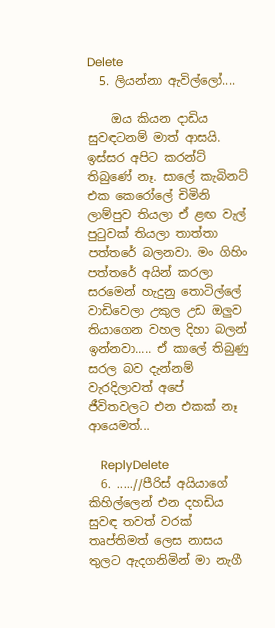Delete
  5. ලියන්නා ඇවිල්ලෝ....

    ඔය කියන දාඩිය සුවඳටනම් මාත් ආසයි. ඉස්සර අපිට කරන්ට් තිබුණේ නෑ. සාලේ කැබිනට් එක කෙරෝලේ චිමිනි ලාම්පුව තියලා ඒ ළඟ වැල් පුටුවක් තියලා තාත්තා පත්තරේ බලනවා. මං ගිහිං පත්තරේ අයින් කරලා සරමෙන් හැදුනු තොටිල්ලේ වාඩිවෙලා උකුල උඩ ඔලුව තියාගෙන වහල දිහා බලන් ඉන්නවා..... ඒ කාලේ තිබුණු සරල බව දැන්නම් වැරදිලාවත් අපේ ජීවිතවලට එන එකක් නෑ ආයෙමත්...

    ReplyDelete
  6. .....//පීරිස් අයියාගේ කිහිල්ලෙන් එන දහඩිය සුවඳ තවත් වරක් තෘප්තිමත් ලෙස නාසය තුලට ඇදගනිමින් මා නැගී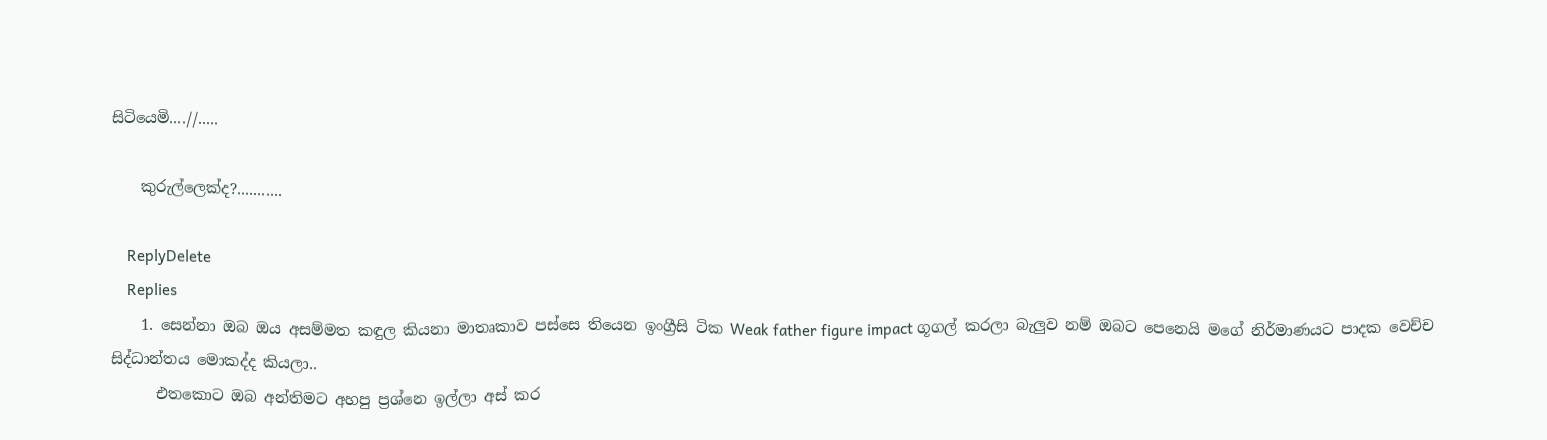සිටියෙමි....//.....

    කුරුල්ලෙක්ද?...........

    ReplyDelete
    Replies
    1. සෙන්නා ඔබ ඔය අසම්මත කඳුල කියනා මාතෘකාව පස්සෙ තියෙන ඉංග්‍රීසි ටික Weak father figure impact ගූගල් කරලා බැලුව නම් ඔබට පෙනෙයි මගේ නිර්මාණයට පාදක වෙච්ච සිද්ධාන්තය මොකද්ද කියලා..
      එතකොට ඔබ අන්තිමට අහපු ප්‍රශ්නෙ ඉල්ලා අස් කර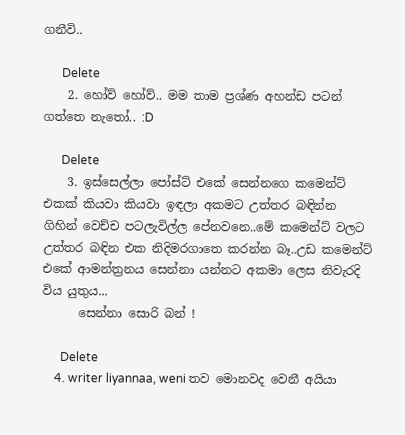ගනීවි..

      Delete
    2. හෝව් හෝව්.. මම තාම ප්‍රශ්ණ අහන්ඩ පටන් ගත්තෙ නැතෝ.. :D

      Delete
    3. ඉස්සෙල්ලා පෝස්ට් එකේ සෙන්නගෙ කමෙන්ට් එකක් කියවා කියවා ඉඳලා අකමට උත්තර බඳින්න ගිහින් වෙච්ච පටලැවිල්ල පේනවනෙ..මේ කමෙන්ට් වලට උත්තර බඳින එක නිදිමරගාතෙ කරන්න බෑ..උඩ කමෙන්ට් එකේ ආමන්ත්‍රනය සෙන්නා යන්නට අකමා ලෙස නිවැරදි විය යුතුය...
      සෙන්නා සොරි බන් !

      Delete
    4. writer liyannaa, weni තව මොනවද වෙනී අයියා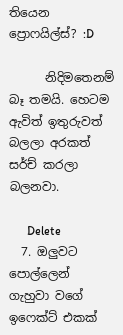තියෙන ප්‍රොෆයිල්ස්? :D

      නිදිමතෙනම් බෑ තමයි. හෙටම ඇවිත් ඉතුරුවත් බලලා අරකත් සර්ච් කරලා බලනවා.

      Delete
  7. ඔලුවට පොල්ලෙන් ගැහුවා වගේ ඉෆෙක්ට් එකක්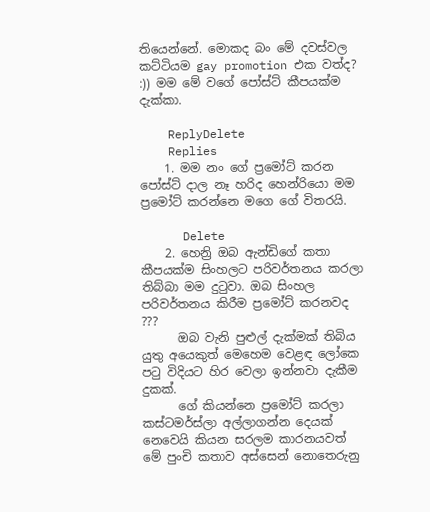තියෙන්නේ. මොකද බං මේ දවස්වල කට්ටියම gay promotion එක වත්ද? :)) මම මේ වගේ පෝස්ට් කීපයක්ම දැක්කා.

    ReplyDelete
    Replies
    1. මම නං ගේ ප්‍රමෝට් කරන පෝස්ට් දාල නෑ හරිද හෙන්රියො මම ප්‍රමෝට් කරන්නෙ මගෙ ගේ විතරයි.

      Delete
    2. හෙන්‍රි ඔබ ඇන්ඩිගේ කතා කීපයක්ම සිංහලට පරිවර්තනය කරලා තිබ්බා මම දුටුවා. ඔබ සිංහල පරිවර්තනය කිරීම ප්‍රමෝට් කරනවද ???
      ඔබ වැනි පුළුල් දැක්මක් තිබිය යුතු අයෙකුත් මෙහෙම වෙළඳ ලෝකෙ පටු විදියට හිර වෙලා ඉන්නවා දැකීම දුකක්.
      ගේ කියන්නෙ ප්‍රමෝට් කරලා කස්ටමර්ස්ලා අල්ලාගන්න දෙයක් නෙවෙයි කියන සරලම කාරනයවත් මේ පුංචි කතාව අස්සෙන් නොතෙරුනු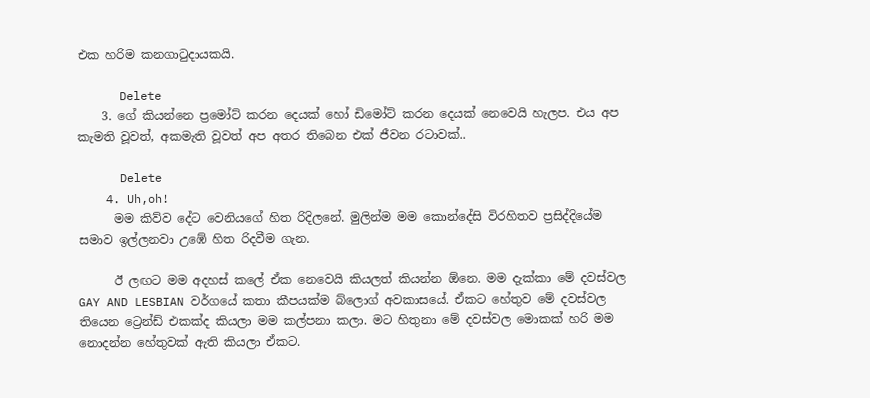එක හරිම කනගාටුදායකයි.

      Delete
    3. ගේ කියන්නෙ ප්‍රමෝට් කරන දෙයක් හෝ ඩිමෝට් කරන දෙයක් නෙවෙයි හැලප. එය අප කැමති වූවත්, අකමැති වූවත් අප අතර තිබෙන එක් ජීවන රටාවක්..

      Delete
    4. Uh,oh!
      මම කිව්ව දේට වෙනියගේ හිත රිදිලනේ. මුලින්ම මම කොන්දේසි විරහිතව ප්‍රසිද්දියේම සමාව ඉල්ලනවා උඹේ හිත රිදවීම ගැන.

      ඊ ලඟට මම අදහස් කලේ ඒක නෙවෙයි කියලත් කියන්න ඕනෙ. මම දැක්කා මේ දවස්වල GAY AND LESBIAN වර්ගයේ කතා කීපයක්ම බ්ලොග් අවකාසයේ. ඒකට හේතුව මේ දවස්වල තියෙන ට්‍රෙන්ඩ් එකක්ද කියලා මම කල්පනා කලා. මට හිතුනා මේ දවස්වල මොකක් හරි මම නොදන්න හේතුවක් ඇති කියලා ඒකට.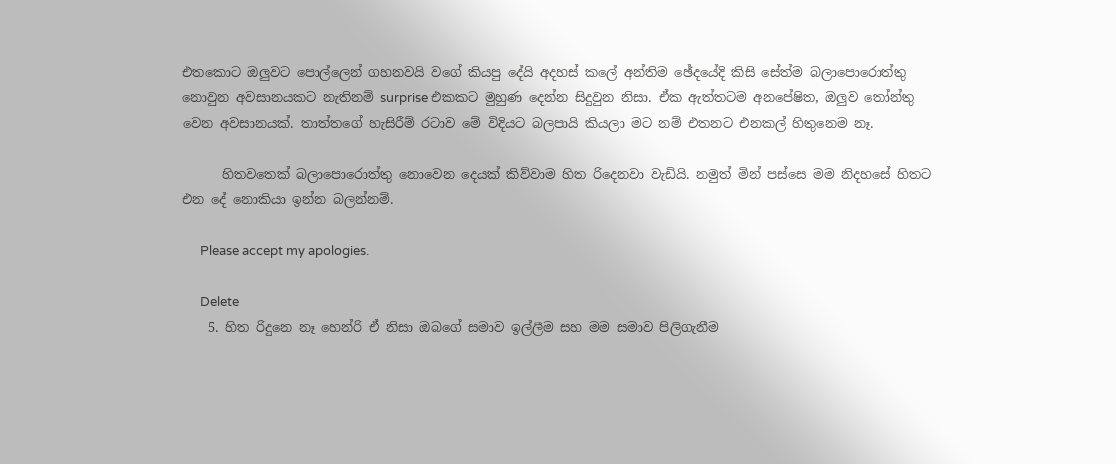එතකොට ඔලුවට පොල්ලෙන් ගහනවයි වගේ කියපු දේයි අදහස් කලේ අන්තිම ඡේදයේදි කිසි සේත්ම බලාපොරොත්තු නොවුන අවසානයකට නැතිනම් surprise එකකට මුහුණ දෙන්න සිදුවුන නිසා. ඒක ඇත්තටම අනපේෂිත, ඔලුව ‍තෝන්තු වෙන අවසානයක්. තාත්තගේ හැසිරීම් රටාව මේ විදියට බලපායි කියලා මට නම් එතනට එනකල් හිතුනෙම නෑ.

      හිතවතෙක් බලාපොරොත්තු නොවෙන දෙයක් කිව්වාම හිත රිදෙනවා වැඩියි. නමුත් මින් පස්සෙ මම නිදහසේ හිතට එන දේ නොකියා ඉන්න බලන්නම්.

      Please accept my apologies.

      Delete
    5. හිත රිදුනෙ නෑ හෙන්රි ඒ නිසා ඔබගේ සමාව ඉල්ලීම සහ මම සමාව පිලිගැනීම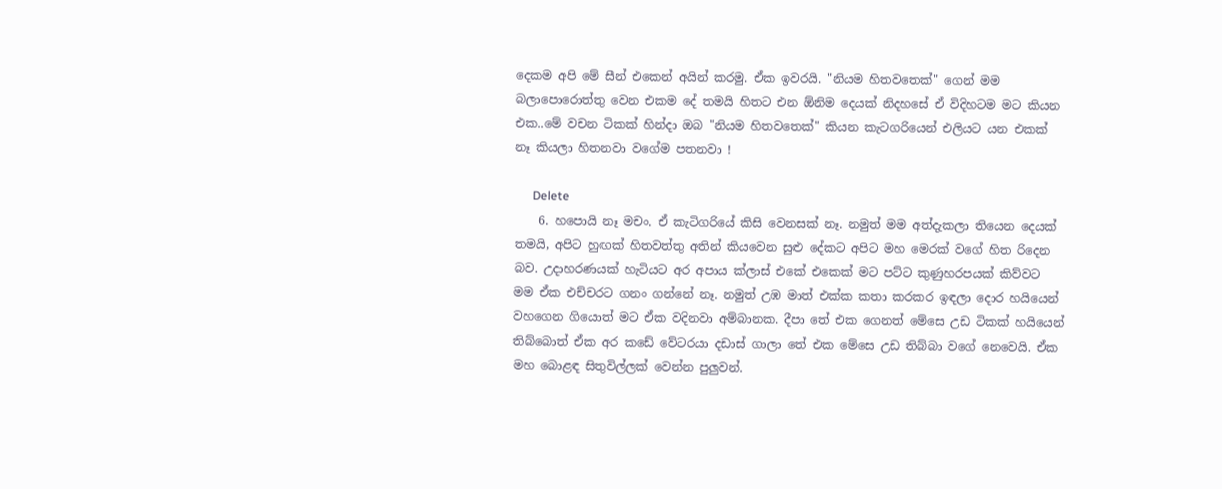දෙකම අපි මේ සීන් එකෙන් අයින් කරමු. ඒක ඉවරයි. "නියම හිතවතෙක්" ගෙන් මම බලාපොරොත්තු වෙන එකම දේ තමයි හිතට එන ඕනිම දෙයක් නිදහසේ ඒ විදිහටම මට කියන එක..මේ වචන ටිකක් හින්දා ඔබ "නියම හිතවතෙක්" කියන කැටගරියෙන් එලියට යන එකක් නෑ කියලා හිතනවා වගේම පතනවා !

      Delete
    6. හපොයි නෑ මචං. ඒ කැටිගරියේ කිසි වෙනසක් නෑ. නමුත් මම අත්දැකලා තියෙන දෙයක් තමයි, අපිට හුඟක් හිතවත්තු අතින් කියවෙන සුළු දේකට අපිට මහ මෙරක් වගේ හිත රිදෙන බව. උදාහරණයක් හැටියට අර අපාය ක්ලාස් එකේ එකෙක් මට පට්ට කුණුහරපයක් කිව්වට මම ඒක එච්චරට ගනං ගන්නේ නෑ. නමුත් උඹ මාත් එක්ක කතා කරකර ඉඳලා දොර හයියෙන් වහගෙන ගියොත් මට ඒක වදිනවා අම්බානක. දීපා තේ එක ගෙනත් මේසෙ උඩ ටිකක් හයියෙන් තිබ්බොත් ඒක අර කඩේ වේටරයා දඩාස් ගාලා තේ එක මේසෙ උඩ තිබ්බා වගේ නෙවෙයි. ඒක මහ බොළඳ සිතුවිල්ලක් වෙන්න පුලුවන්.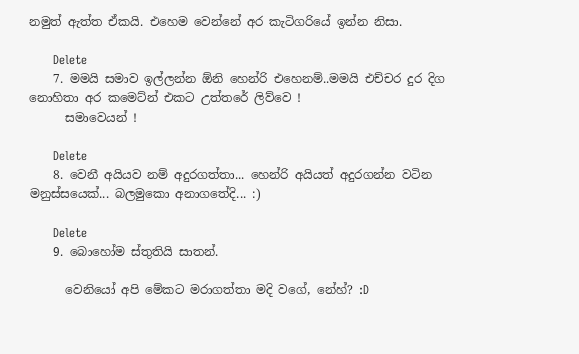නමුත් ඇත්ත ඒකයි. එහෙම වෙන්නේ අර කැටිගරියේ ඉන්න නිසා.

      Delete
    7. මමයි සමාව ඉල්ලන්න ඕනි හෙන්රි එහෙනම්..මමයි එච්චර දුර දිග නොහිතා අර කමෙට්න් එකට උත්තරේ ලිව්වෙ !
      සමාවෙයන් !

      Delete
    8. වෙනී අයියව නම් අදුරගත්තා... හෙන්රි අයියත් අදුරගන්න වටින මනුස්සයෙක්... බලමුකො අනාගතේදි... :)

      Delete
    9. බොහෝම ස්තුතියි සාතන්.

      වෙනියෝ අපි මේකට මරාගත්තා මදි වගේ, නේහ්? :D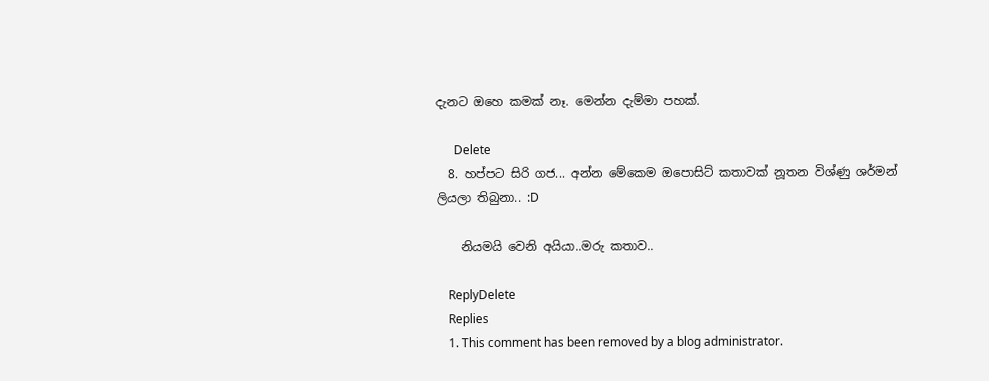දැනට ඔහෙ කමක් නෑ. මෙන්න දැම්මා පහක්.

      Delete
  8. හප්පට සිරි ගජ... අන්න මේකෙම ඔපොසිට් කතාවක් නූතන විශ්ණු ශර්මන් ලියලා තිබුනා.. :D

    නියමයි වෙනි අයියා..මරු කතාව..

    ReplyDelete
    Replies
    1. This comment has been removed by a blog administrator.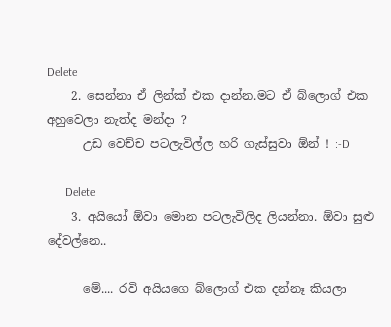Delete
    2. සෙන්නා ඒ ලින්ක් එක දාන්න.මට ඒ බ්ලොග් එක අහුවෙලා නැත්ද මන්දා ?
      උඩ වෙච්ච පටලැවිල්ල හරි ගැස්සුවා ඕන් ! :-D

      Delete
    3. අයියෝ ඕවා මොන පටලැවිලිද ලියන්නා. ඕවා සුළු දේවල්නෙ..

      මේ.... රවි අයියගෙ බ්ලොග් එක දන්නෑ කියලා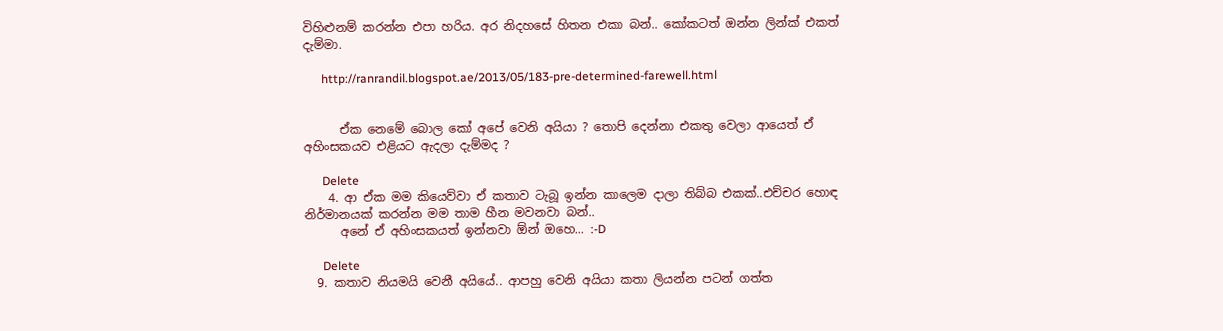විහිළුනම් කරන්න එපා හරිය. අර නිදහසේ හිතන එකා බන්.. කෝකටත් ඔන්න ලින්ක් එකත් දැම්මා.

      http://ranrandil.blogspot.ae/2013/05/183-pre-determined-farewell.html


      ඒක නෙමේ බොල කෝ අපේ වෙනි අයියා ? තොපි දෙන්නා එකතු වෙලා ආයෙත් ඒ අහිංසකයව එළියට ඇදලා දැම්මද ?

      Delete
    4. ආ ඒක මම කියෙව්වා ඒ කතාව ටැබූ ඉන්න කාලෙම දාලා තිබ්බ එකක්..එච්චර හොඳ නිර්මානයක් කරන්න මම තාම හීන මවනවා බන්..
      අනේ ඒ අහිංසකයත් ඉන්නවා ඕන් ඔහෙ... :-D

      Delete
  9. කතාව නියමයි වෙනී අයියේ.. ආපහු වෙනි අයියා කතා ලියන්න පටන් ගත්ත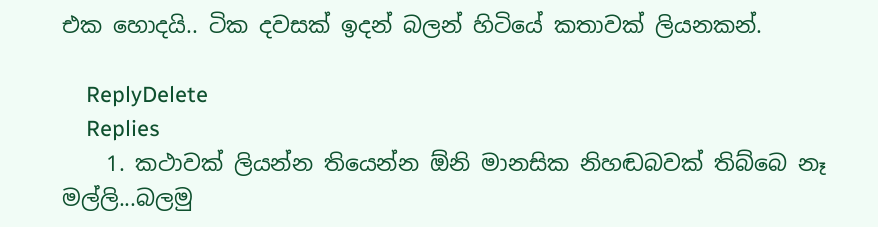එක හොදයි.. ටික දවසක් ඉදන් බලන් හිටියේ කතාවක් ලියනකන්.

    ReplyDelete
    Replies
    1. කථාවක් ලියන්න තියෙන්න ඕනි මානසික නිහඬබවක් තිබ්බෙ නෑ මල්ලි...බලමු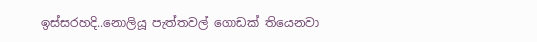ඉස්සරහදි..නොලියූ පැත්තවල් ගොඩක් තියෙනවා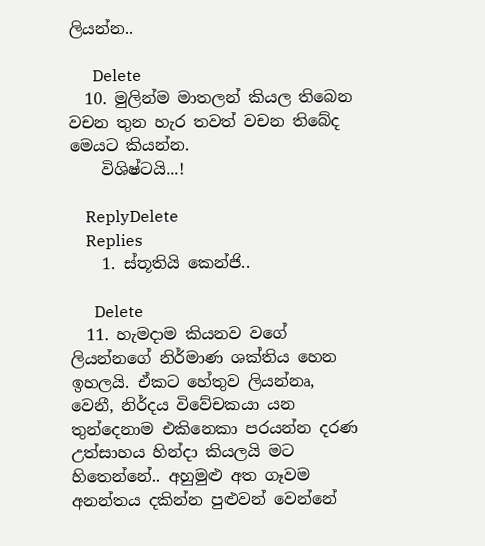ලියන්න..

      Delete
  10. මුලින්ම මාතලන් කියල තිබෙන වචන තුන හැර තවත් වචන තිබේද මෙයට කියන්න.
    විශිෂ්ටයි...!

    ReplyDelete
    Replies
    1. ස්තූතියි කෙන්ජි..

      Delete
  11. හැමදාම කියනව වගේ ලියන්නගේ නිර්මාණ ශක්තිය හෙන ඉහලයි. ඒකට හේතුව ලියන්නෘ, වෙනී, නිර්දය විවේචකයා යන තුන්දෙනාම එකිනෙකා පරයන්න දරණ උත්සාහය හින්දා කියලයි මට හිතෙන්නේ.. අහුමුළු අත ගෑවම අනන්තය දකින්න පුළුවන් වෙන්නේ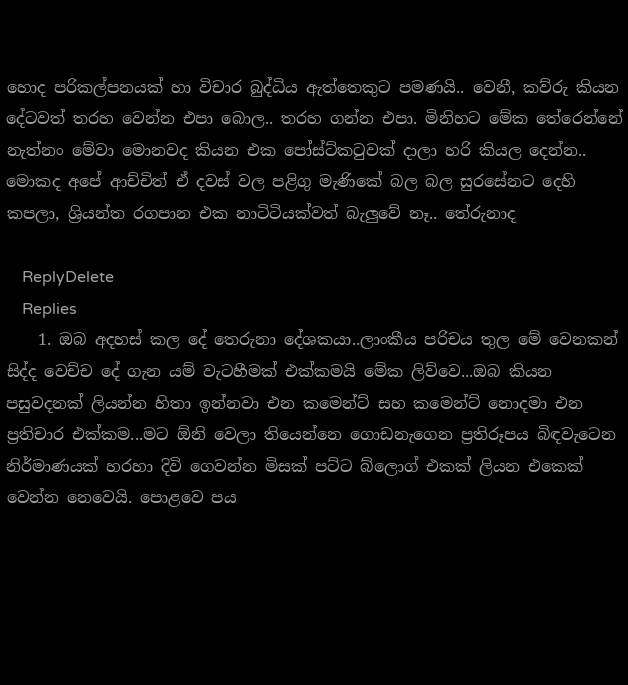හොද පරිකල්පනයක් හා විචාර බුද්ධිය ඇත්තෙකුට පමණයි.. වෙනී, කව්රු කියන දේටවත් තරහ වෙන්න එපා බොල.. තරහ ගන්න එපා. මිනිහට මේක තේරෙන්නේ නැත්නං මේවා මොනවද කියන එක පෝස්ට්කටුවක් දාලා හරි කියල දෙන්න.. මොකද අපේ ආච්චිත් ඒ දවස් වල පළිගු මැණිකේ බල බල සුරසේනට දෙහි කපලා, ශ්‍රියන්ත රගපාන එක නාටිටියක්වත් බැලුවේ නෑ.. තේරුනාද

    ReplyDelete
    Replies
    1. ඔබ අදහස් කල දේ තෙරුනා දේශකයා..ලාංකීය පරිචය තුල මේ වෙනකන් සිද්ද වෙච්ච දේ ගැන යම් වැටහීමක් එක්කමයි මේක ලිව්වෙ...ඔබ කියන පසුවදනක් ලියන්න හිතා ඉන්නවා එන කමෙන්ට් සහ කමෙන්ට් නොදමා එන ප්‍රතිචාර එක්කම...මට ඕනි වෙලා තියෙන්නෙ ගොඩනැගෙන ප්‍රතිරූපය බිඳවැටෙන නිර්මාණයක් හරහා දිවි ගෙවන්න මිසක් පට්ට බ්ලොග් එකක් ලියන එකෙක් වෙන්න නෙවෙයි. පොළවෙ පය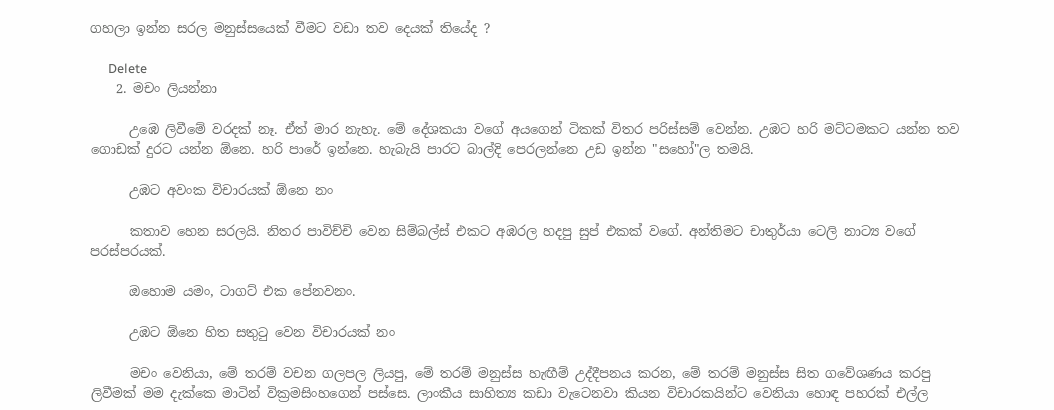ගහලා ඉන්න සරල මනුස්සයෙක් වීමට වඩා තව දෙයක් තියේද ?

      Delete
    2. මචං ලියන්නා

      උඹෙ ලිවීමේ වරදක් නෑ. ඒත් මාර නැහැ. මේ දේශකයා වගේ අයගෙන් ටිකක් විතර පරිස්සම් වෙන්න. උඹට හරි මට්ටමකට යන්න තව ගොඩක් දුරට යන්න ඕනෙ. හරි පාරේ ඉන්නෙ. හැබැයි පාරට බාල්දි පෙරලන්නෙ උඩ ඉන්න "සහෝ"ල තමයි.

      උඹට අවංක විචාරයක් ඕනෙ නං

      කතාව හෙන සරලයි. නිතර පාවිච්චි වෙන සිම්බල්ස් එකට අඹරල හදපු සුප් එකක් වගේ. අන්තිමට චාතුර්යා ටෙලි නාට්‍ය වගේ පරස්පරයක්.

      ඔහොම යමං, ටාගට් එක පේනවනං.

      උඹට ඕනෙ හිත සතුටු වෙන විචාරයක් නං

      මචං වෙනියා, මේ තරම් වචන ගලපල ලියපු, මේ තරම් මනුස්ස හැඟීම් උද්දීපනය කරන, මේ තරම් මනුස්ස සිත ගවේශණය කරපු ලිවීමක් මම දැක්කෙ මාටින් වික්‍රමසිංහගෙන් පස්සෙ. ලාංකීය සාහිත්‍ය කඩා වැටෙනවා කියන විචාරකයින්ට වෙනියා හොඳ පහරක් එල්ල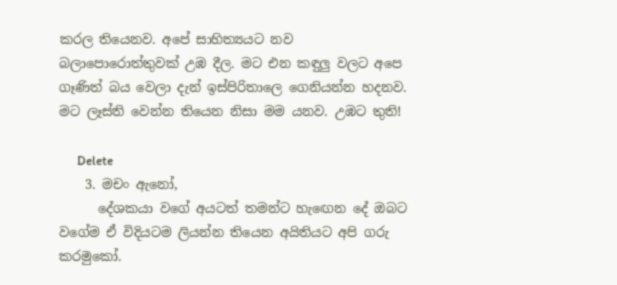කරල තියෙනව. අපේ සාහිත්‍යයට නව බලාපොරොත්තුවක් උඹ දීල. මට එන කඳුලු වලට අපෙ ගෑණිත් බය වෙලා දැන් ඉස්පිරිතාලෙ ගෙනියන්න හදනව. මට ලෑස්ති වෙන්න තියෙන නිසා මම යනව. උඹට තුති!

      Delete
    3. මචං ඇනෝ,
      දේශකයා වගේ අයටත් තමන්ට හැඟෙන දේ ඔබට වගේම ඒ විදියටම ලියන්න තියෙන අයිතියට අපි ගරු කරමුකෝ.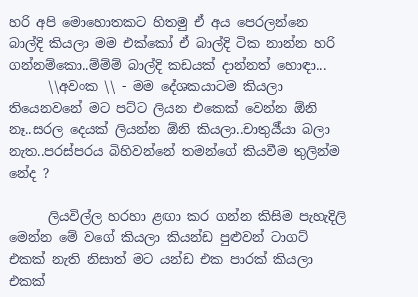හරි අපි මොහොතකට හිතමු ඒ අය පෙරලන්නෙ බාල්දි කියලා මම එක්කෝ ඒ බාල්දි ටික නාන්න හරි ගන්නම්කො..ම්ම්ම් බාල්දි කඩයක් දාන්නත් හොඳා...
      \\අවංක \\ - මම දේශකයාටම කියලා තියෙනවනේ මට පට්ට ලියන එකෙක් වෙන්න ඕනි නෑ..සරල දෙයක් ලියන්න ඕනි කියලා..චාතුර්‍ය්යා බලා නැත..පරස්පරය බිහිවන්නේ තමන්ගේ කියවීම තුලින්ම නේද ?

      ලියවිල්ල හරහා ළඟා කර ගන්න කිසිම පැහැදිලි මෙන්න මේ වගේ කියලා කියන්ඩ පුළුවන් ටාගට් එකක් නැති නිසාත් මට යන්ඩ එක පාරක් කියලා එකක්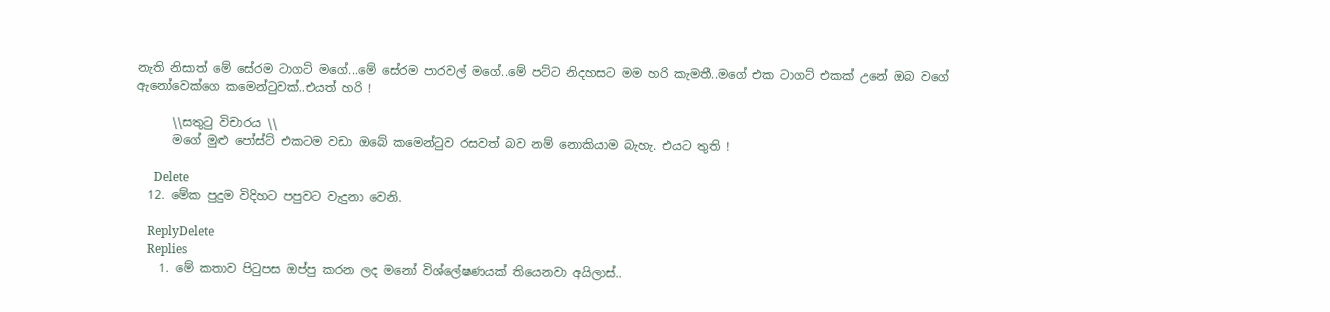නැති නිසාත් මේ සේරම ටාගට් මගේ...මේ සේරම පාරවල් මගේ..මේ පට්ට නිදහසට මම හරි කැමතී..මගේ එක ටාගට් එකක් උනේ ඔබ වගේ ඇනෝවෙක්ගෙ කමෙන්ටුවක්..එයත් හරි !

      \\සතුටු විචාරය \\
      මගේ මුළු පෝස්ට් එකටම වඩා ඔබේ කමෙන්ටුව රසවත් බව නම් නොකියාම බැහැ. එයට තුති !

      Delete
  12. මේක පුදුම විදිහට පපුවට වැදුනා වෙනි.

    ReplyDelete
    Replies
    1. මේ කතාව පිටුපස ඔප්පු කරන ලද මනෝ විශ්ලේෂණයක් තියෙනවා අයිලාස්..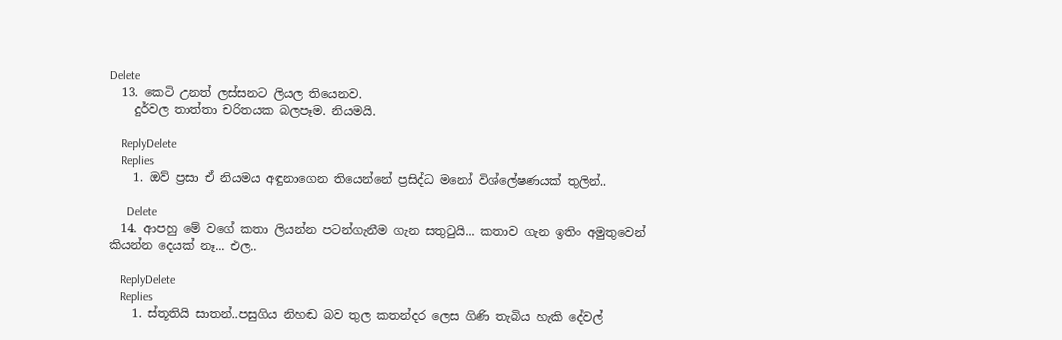Delete
  13. කෙටි උනත් ලස්සනට ලියල ‍තියෙනව.
    දුර්වල තාත්තා චරිතයක බලපෑම. නියමයි.

    ReplyDelete
    Replies
    1. ඔව් ප්‍රසා ඒ නියමය අඳුනාගෙන තියෙන්නේ ප්‍රසිද්ධ මනෝ විශ්ලේෂණයක් තුලින්..

      Delete
  14. ආපහු මේ වගේ කතා ලියන්න පටන්ගැනීම ගැන සතුටුයි... කතාව ගැන ඉතිං අමුතුවෙන් කියන්න දෙයක් නෑ... එල..

    ReplyDelete
    Replies
    1. ස්තූතියි සාතන්..පසුගිය නිහඬ බව තුල කතන්දර ලෙස ගිණි තැබිය හැකි දේවල්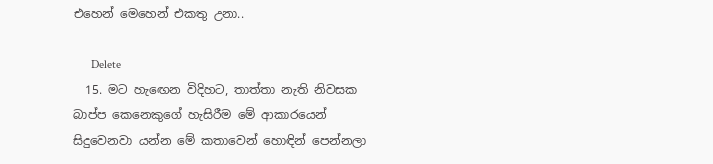එහෙන් මෙහෙන් එකතු උනා..

      Delete
  15. මට හැඟෙන විදිහට, තාත්තා නැති නිවසක බාප්ප කෙනෙකුගේ හැසිරීම මේ ආකාරයෙන් සිදුවෙනවා යන්න මේ කතාවෙන් හොඳින් පෙන්නලා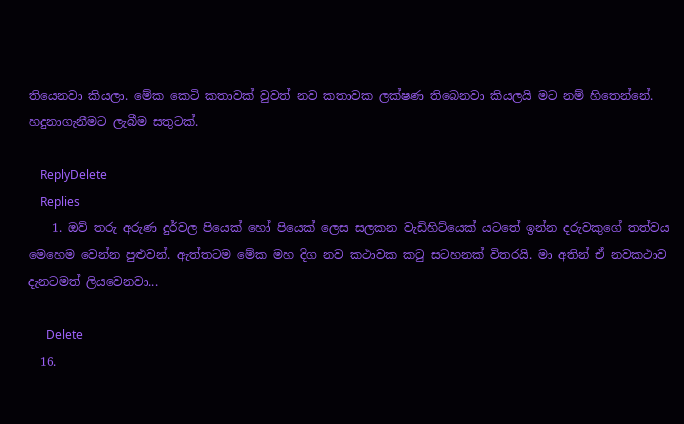තියෙනවා කියලා. මේක කෙටි කතාවක් වුවත් නව කතාවක ලක්ෂණ තිබෙනවා කියලයි මට නම් හිතෙන්නේ. හදුනාගැනීමට ලැබීම සතුටක්.

    ReplyDelete
    Replies
    1. ඔව් තරු අරුණ දුර්වල පියෙක් හෝ පියෙක් ලෙස සලකන වැඩිහිට්යෙක් යටතේ ඉන්න දරුවකුගේ තත්වය මෙහෙම වෙන්න පුළුවන්. ඇත්තටම මේක මහ දිග නව කථාවක කටු සටහනක් විතරයි. මා අතින් ඒ නවකථාව දැනටමත් ලියවෙනවා...

      Delete
  16.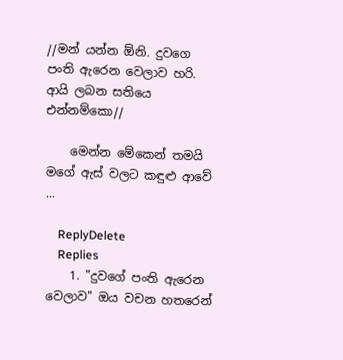//මන් යන්න ඕනි. දුවගෙ පංති ඇරෙන වෙලාව හරි. ආයි ලබන සතියෙ එන්නම්කො//

    මෙන්න මේකෙන් තමයි මගේ ඇස් වලට කඳුළු ආවේ ...

    ReplyDelete
    Replies
    1. "දුවගේ පංති ඇරෙන වෙලාව" ඔය වචන හතරෙන්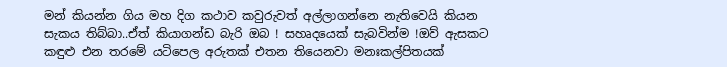මන් කියන්න ගිය මහ දිග කථාව කවුරුවත් අල්ලාගන්නෙ නැතිවෙයි කියන සැකය තිබ්බා..ඒත් කියාගන්ඩ බැරි ඔබ ! සහෘදයෙක් සැබවින්ම !ඔව් ඇසකට කඳුළු එන තරමේ යටිපෙල අරුතක් එතන තියෙනවා මනඃකල්පිතයක්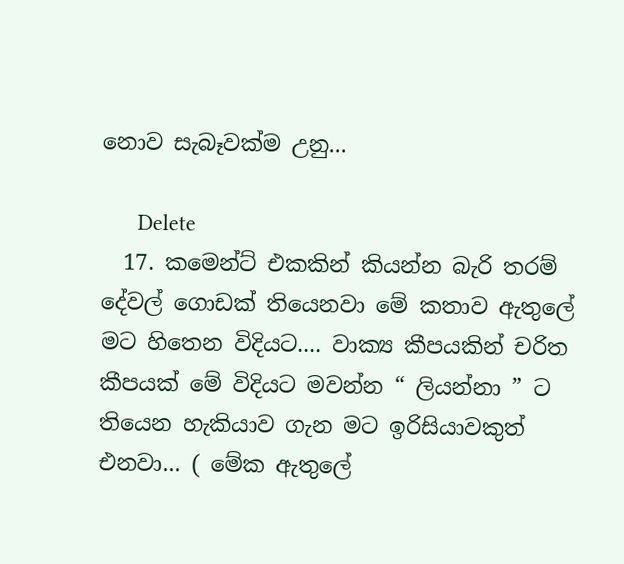නොව සැබෑවක්ම උනු...

      Delete
  17. කමෙන්ට් එකකින් කියන්න බැරි තරම් දේවල් ගොඩක් තියෙනවා මේ කතාව ඇතුලේ මට හිතෙන විදියට.... වාක්‍ය කීපයකින් චරිත කීපයක් මේ විදියට මවන්න “ ලියන්නා ” ට තියෙන හැකියාව ගැන මට ඉරිසියාවකුත් එනවා... ( මේක ඇතුලේ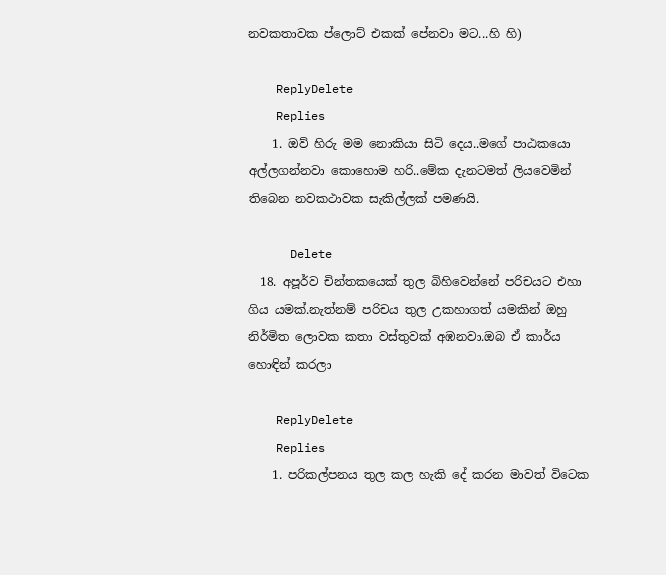නවකතාවක ප්ලොට් එකක් පේනවා මට...හි හි)

    ReplyDelete
    Replies
    1. ඔව් හිරු මම නොකියා සිටි දෙය..මගේ පාඨකයො අල්ලගන්නවා කොහොම හරි..මේක දැනටමත් ලියවෙමින් තිබෙන නවකථාවක සැකිල්ලක් පමණයි.

      Delete
  18. අපූර්ව චින්තකයෙක් තුල බිහිවෙන්නේ පරිචයට එහා ගිය යමක්.නැත්නම් පරිචය තුල උකහාගත් යමකින් ඔහු නිර්මිත ලොවක කතා වස්තුවක් අඹනවා.ඔබ ඒ කාර්ය හොඳින් කරලා

    ReplyDelete
    Replies
    1. පරිකල්පනය තුල කල හැකි දේ කරන මාවත් විටෙක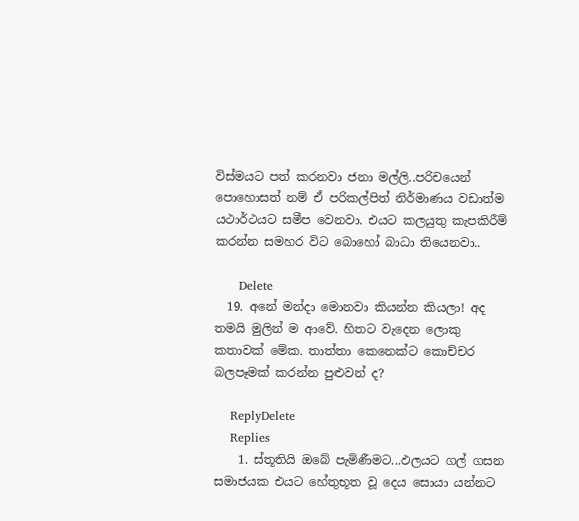විස්මයට පත් කරනවා ජනා මල්ලි..පරිචයෙන් පොහොසත් නම් ඒ පරිකල්පිත් නිර්මාණය වඩාත්ම යථාර්ථයට සමීප වෙනවා. එයට කලයුතු කැපකිරීම් කරන්න සමහර විට බොහෝ බාධා තියෙනවා..

      Delete
  19. අනේ මන්දා මොනවා කියන්න කියලා! අද තමයි මුලින් ම ආවේ. හිතට වැදෙන ලොකු කතාවක් මේක. තාත්තා කෙනෙක්ට කොච්චර බලපෑමක් කරන්න පුළුවන් ද?

    ReplyDelete
    Replies
    1. ස්තූතියි ඔබේ පැමිණීමට...ඵලයට ගල් ගසන සමාජයක එයට හේතුභූත වූ දෙය සොයා යන්නට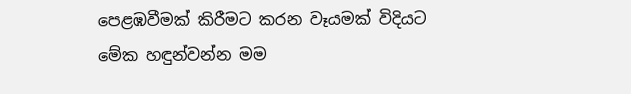පෙළඹවීමක් කිරීමට කරන වෑයමක් විදියට මේක හඳුන්වන්න මම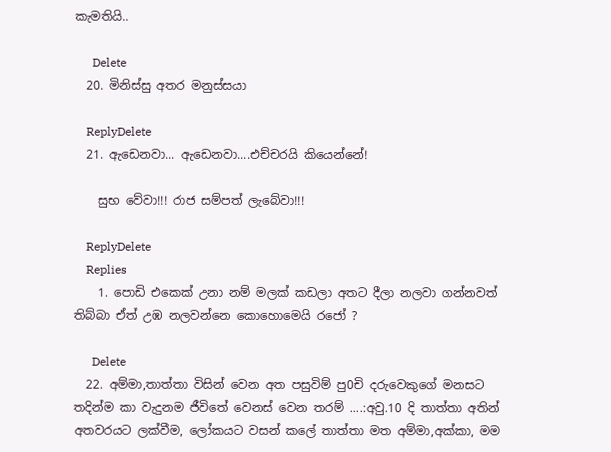කැමතියි..

      Delete
  20. මිනිස්සු අතර මනුස්සයා

    ReplyDelete
  21. ඇඩෙනවා... ඇඩෙනවා....එච්චරයි කියෙන්නේ!

    සුභ වේවා!!! රාජ සම්පත් ලැබේවා!!!

    ReplyDelete
    Replies
    1. පොඩි එකෙක් උනා නම් මලක් කඩලා අතට දීලා නලවා ගන්නවත් තිබ්බා ඒත් උඹ නලවන්නෙ කොහොමෙයි රජෝ ?

      Delete
  22. අම්මා,තාත්තා විසින් වෙන අත පසුවිම් පු0චි දරුවෙකුගේ මනසට තදින්ම කා වැදුනම ජීවිතේ වෙනස් වෙන තරම් ....:අවු.10 දි තාත්තා අතින් අතවරයට ලක්වීම, ලෝකයට වසන් කලේ තාත්තා මත අම්මා,අක්කා, මම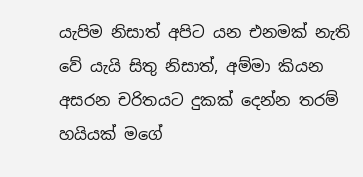යැපිම නිසාත් අපිට යන එනමක් නැති වේ යැයි සිතු නිසාත්, අම්මා කියන අසරන චරිතයට දුකක් දෙන්න තරම් හයියක් මගේ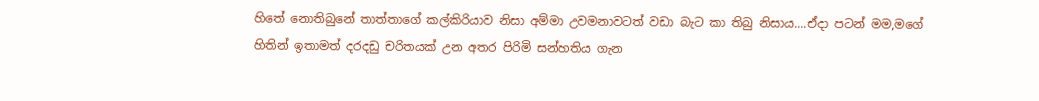හිතේ නොතිබුනේ තාත්තාගේ කල්කිරියාව නිසා අම්මා උවමනාවටත් වඩා බැට කා තිබු නිසාය....ඒදා පටන් මම,මගේ හිතින් ඉතාමත් දරදඩු චරිතයක් උන අතර පිරිමි සන්හතිය ගැන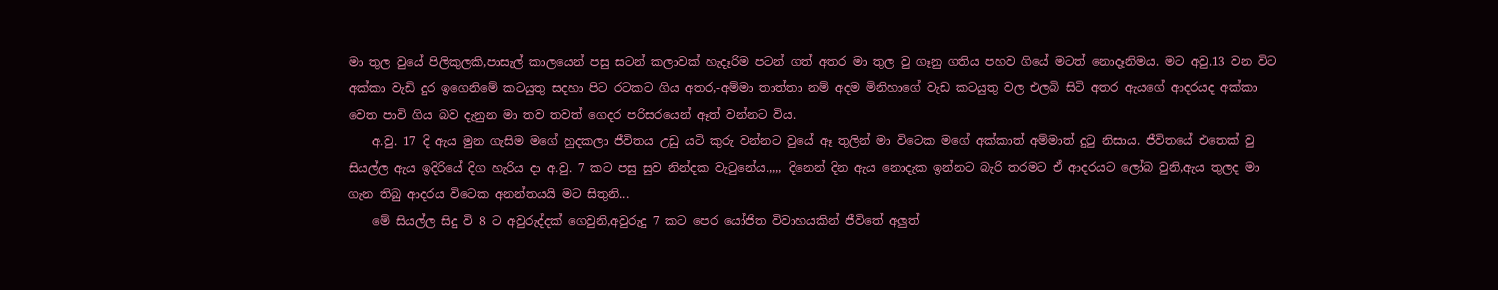මා තුල වුයේ පිලිකුලකි,පාසැල් කාලයෙන් පසු සටන් කලාවක් හැදෑරිම පටන් ගත් අතර මා තුල වු ගෑනු ගතිය පහව ගියේ මටත් නොදෑනිමය. මට අවු.13 වන විට අක්කා වැඩි දුර ඉගෙනිමේ කටයුතු සදහා පිට රටකට ගිය අතර,-අම්මා තාත්තා නම් අදම මිනිහාගේ වැඩ කටයුතු වල එලබි සිටි අතර ඇයගේ ආදරයද අක්කා වෙත පාවි ගිය බව දැනුන මා තව තවත් ගෙදර පරිසරයෙන් ඈත් වන්නට විය.
    අ.වු. 17 දි ඇය මුන ගැසිම මගේ හුදකලා ජීවිතය උඩු යටි කුරු වන්නට වුයේ ඈ තුලින් මා විටෙක මගේ අක්කාත් අම්මාත් දුටු නිසාය. ජීවිතයේ එතෙක් වු සියල්ල ඇය ඉදිරියේ දිග හැරිය දා අ.වු. 7 කට පසු සුව නින්දක වැටුනේය.,,,, දිනෙන් දින ඇය නොදැක ඉන්නට බැරි තරමට ඒ ආදරයට ලෝබ වුනි,ඇය තුලද මා ගැන තිබු ආදරය විටෙක අනන්තයයි මට සිතුනි...
    මේ සියල්ල සිදු වි 8 ට අවුරුද්දක් ගෙවුනි,අවුරුදු 7 කට පෙර යෝජිත විවාහයකින් ජීවිතේ අලුත්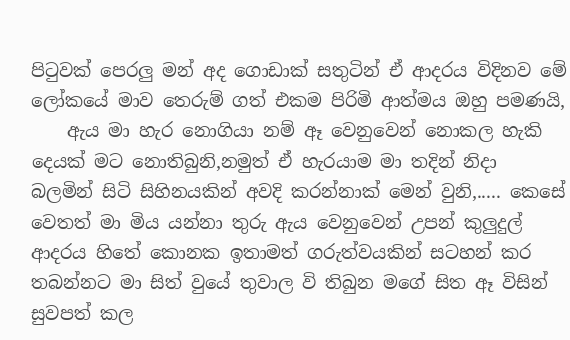පිටුවක් පෙරලු මන් අද ගොඩාක් සතුටින් ඒ ආදරය විදිනව මේ ලෝකයේ මාව තෙරුම් ගත් එකම පිරිමි ආත්මය ඔහු පමණයි,
    ඇය මා හැර නොගියා නම් ඈ වෙනුවෙන් නොකල හැකි දෙයක් මට නොතිබුනි,නමුත් ඒ හැරයාම මා තදින් නිදා බලමින් සිටි සිහිනයකින් අවදි කරන්නාක් මෙන් වුනි,..... කෙසේ වෙතත් මා මිය යන්නා තුරු ඇය වෙනුවෙන් උපන් කුලුදුල් ආදරය හිතේ කොනක ඉතාමත් ගරුත්වයකින් සටහන් කර තබන්නට මා සිත් වුයේ තුවාල වි තිබුන මගේ සිත ඈ විසින් සුවපත් කල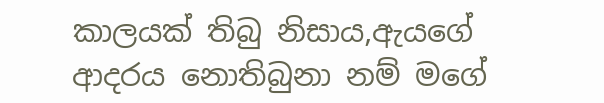කාලයක් තිබු නිසාය,ඇයගේ ආදරය නොතිබුනා නම් මගේ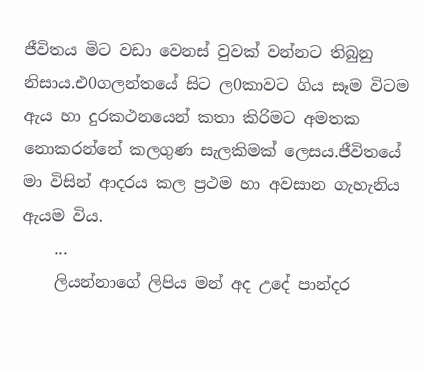ජීවිතය මිට වඩා වෙනස් වුවක් වන්නට තිබුනු නිසාය.එ0ගලන්තයේ සිට ල0කාවට ගිය සෑම විටම ඇය හා දුරකථනයෙන් කතා කිරිමට අමතක නොකරන්නේ කලගුණ සැලකිමක් ලෙසය.ජීවිතයේ මා විසින් ආදරය කල ප්‍රථම හා අවසාන ගැහැනිය ඇයම විය.
    ...
    ලියන්නාගේ ලිපිය මන් අද උදේ පාන්දර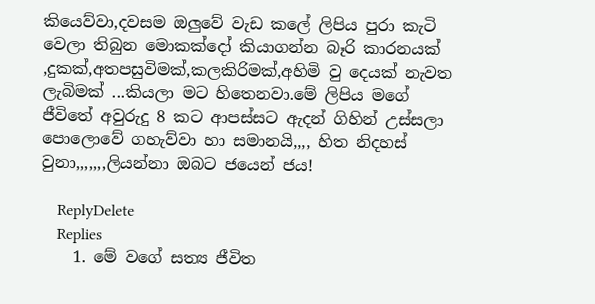කියෙව්වා,දවසම ඔලුවේ වැඩ කලේ ලිපිය පුරා කැටි වෙලා තිබුන මොකක්දෝ කියාගන්න බෑරි කාරනයක් ,දුකක්,අතපසුවිමක්,කලකිරිමක්,අහිමි වු දෙයක් නැවත ලැබිමක් ...කියලා මට හිතෙනවා.මේ ලිපිය මගේ ජීවිතේ අවුරුදු 8 කට ආපස්සට ඇදන් ගිහින් උස්සලා පොලොවේ ගහැව්වා හා සමානයි,,,, හිත නිදහස් වුනා,,,,,,,ලියන්නා ඔබට ජයෙන් ජය!

    ReplyDelete
    Replies
    1. මේ වගේ සත්‍ය ජීවිත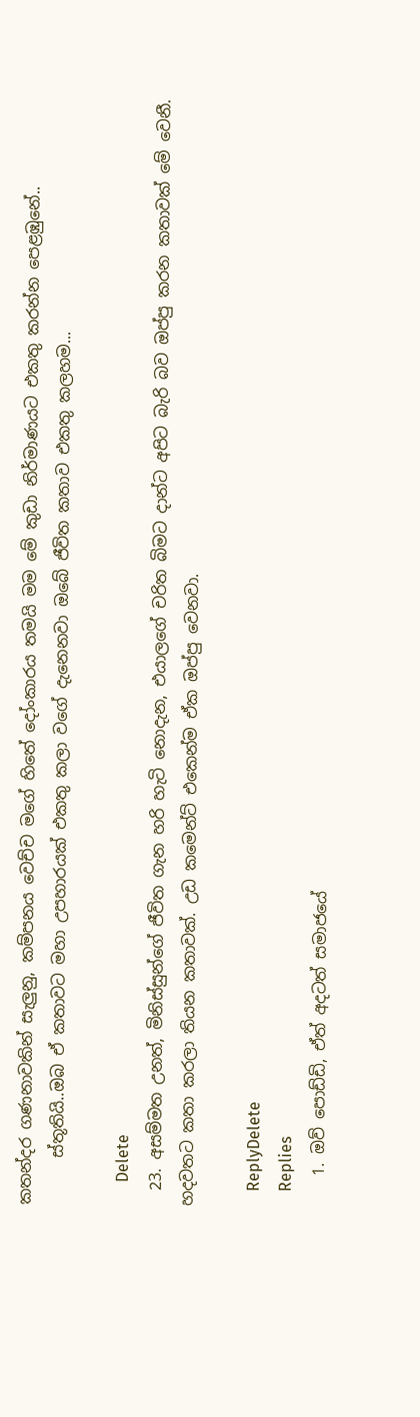කතන්දර ගණනාවකින් සැලුනු, කම්පනය වෙච්ච මගේ හිතේ දෝංකාරය තමයි මම මේ කුඩා නිර්මාණයට එකතු කරන්න පෙළඹුනේ..
      ස්තූතියි..ඔබ ඒ කතාවට මහා උපහාරයක් එකතු කලා වගේ දැනෙනවා ඔබේ ජීවිත කතාව එකතු කලහම...

      Delete
  23. අසම්මත උනත්, මිනිස්සුන්ගේ ජීවිත ගැන හරි හැටි නොදැන, එයාලගේ චරිත බිමට දාන්ට අපිට බැරි බව ඔප්පු කරන කතාවක් මේ වෙනී. හදවතට කතා කරලා තියන කතාවක්. උඩ කමෙන්ට් එකෙන්ම ඒක ඔප්පු වෙනවා.

    ReplyDelete
    Replies
    1. ඔව් පොඩ්ඩි, ඒත් අදටත් සමාජයේ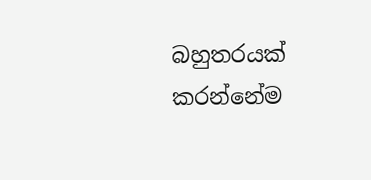බහුතරයක් කරන්නේම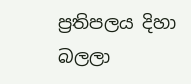ප්‍රතිපලය දිහා බලලා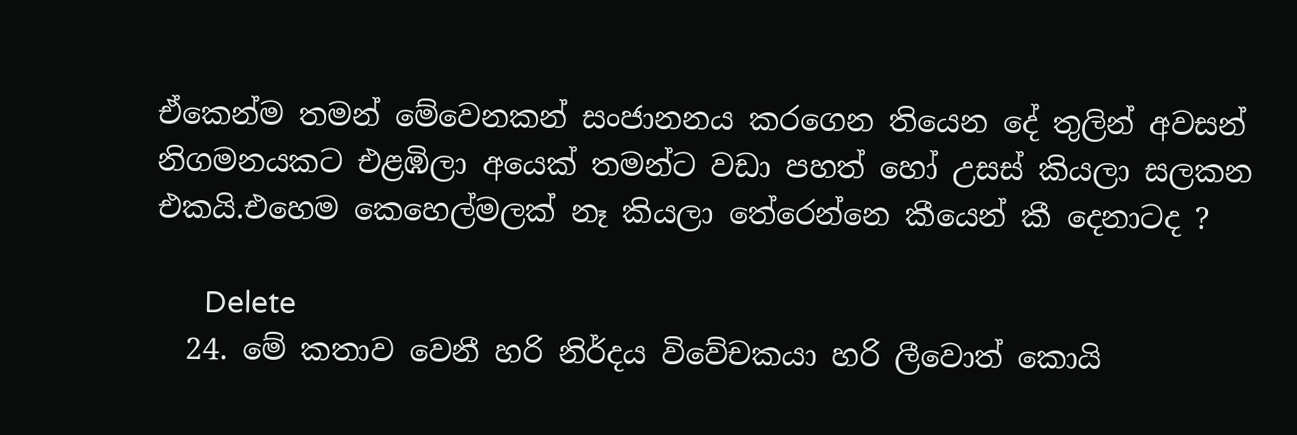ඒකෙන්ම තමන් මේවෙනකන් සංජානනය කරගෙන තියෙන දේ තුලින් අවසන් නිගමනයකට එළඹිලා අයෙක් තමන්ට වඩා පහත් හෝ උසස් කියලා සලකන එකයි.එහෙම කෙහෙල්මලක් නෑ කියලා තේරෙන්නෙ කීයෙන් කී දෙනාටද ?

      Delete
  24. මේ කතාව වෙනී හරි නිර්දය විවේචකයා හරි ලීවොත් කොයි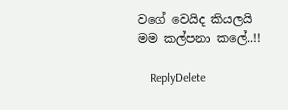වගේ වෙයිද කියලයි මම කල්පනා කලේ..!!

    ReplyDelete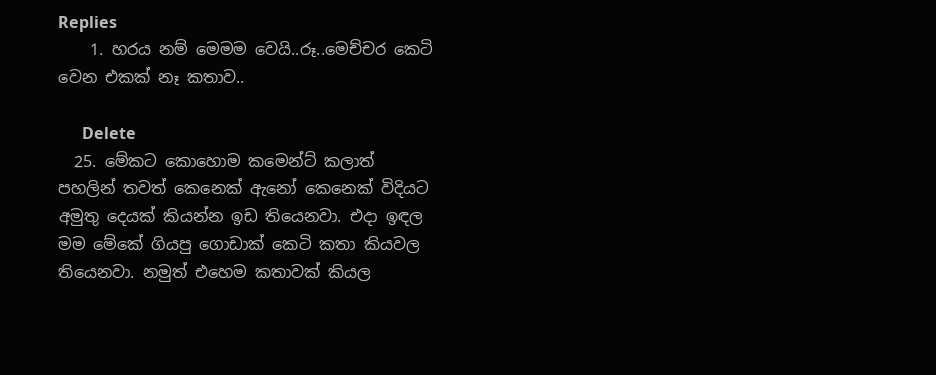Replies
    1. හරය නම් මෙමම වෙයි..රූ..මෙච්චර කෙටි වෙන එකක් නෑ කතාව..

      Delete
  25. මේකට කොහොම කමෙන්ට් කලාත් පහලින් තවත් කෙනෙක් ඇනෝ කෙනෙක් විදියට අමුතු දෙයක් කියන්න ඉඩ තියෙනවා. එදා ඉඳල මම මේකේ ගියපු ගොඩාක් කෙටි කතා කියවල තියෙනවා. නමුත් එහෙම කතාවක් කියල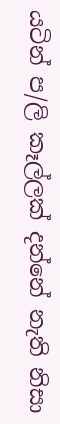යටින් ප/ලි කෑල්ලක් දන්නේ නැති නිසා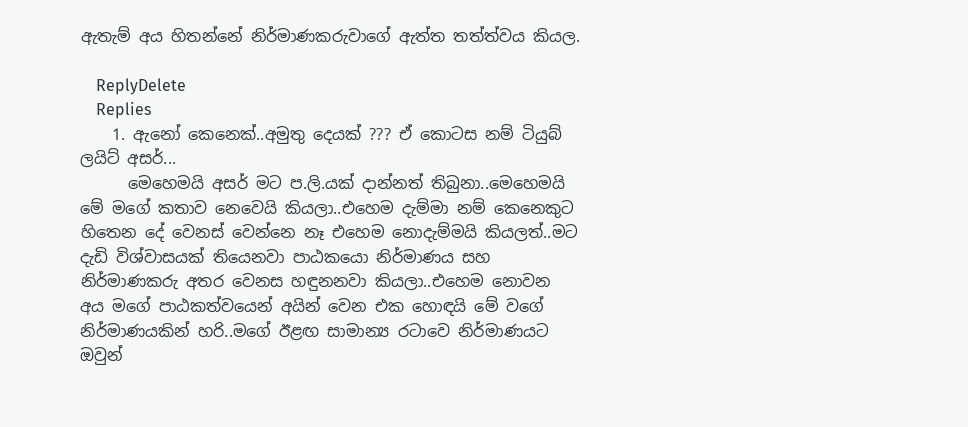ඇතැම් අය හිතන්නේ නිර්මාණකරුවාගේ ඇත්ත තත්ත්වය කියල.

    ReplyDelete
    Replies
    1. ඇනෝ කෙනෙක්..අමුතු දෙයක් ??? ඒ කොටස නම් ටියුබ් ලයිට් අසර්...
      මෙහෙමයි අසර් මට ප.ලි.යක් දාන්නත් තිබුනා..මෙහෙමයි මේ මගේ කතාව නෙවෙයි කියලා..එහෙම දැම්මා නම් කෙනෙකුට හිතෙන දේ වෙනස් වෙන්නෙ නෑ එහෙම නොදැම්මයි කියලත්..මට දැඩි විශ්වාසයක් තියෙනවා පාඨකයො නිර්මාණය සහ නිර්මාණකරු අතර වෙනස හඳුනනවා කියලා..එහෙම නොවන අය මගේ පාඨකත්වයෙන් අයින් වෙන එක හොඳයි මේ වගේ නිර්මාණයකින් හරි..මගේ ඊළඟ සාමාන්‍ය රටාවෙ නිර්මාණයට ඔවුන්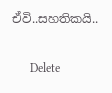ඒවි..සහතිකයි..

      Delete